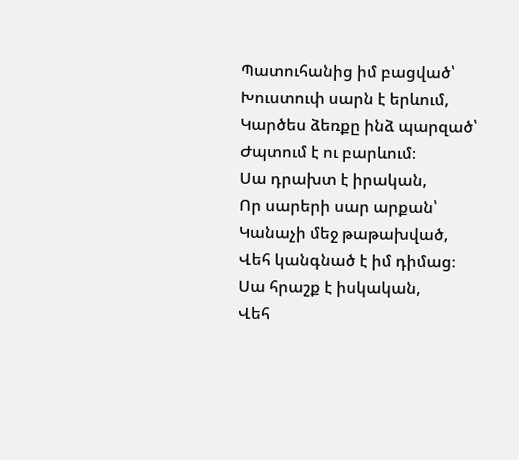Պատուհանից իմ բացված՝
Խուստուփ սարն է երևում,
Կարծես ձեռքը ինձ պարզած՝
Ժպտում է ու բարևում։
Սա դրախտ է իրական,
Որ սարերի սար արքան՝
Կանաչի մեջ թաթախված,
Վեհ կանգնած է իմ դիմաց։
Սա հրաշք է իսկական,
Վեհ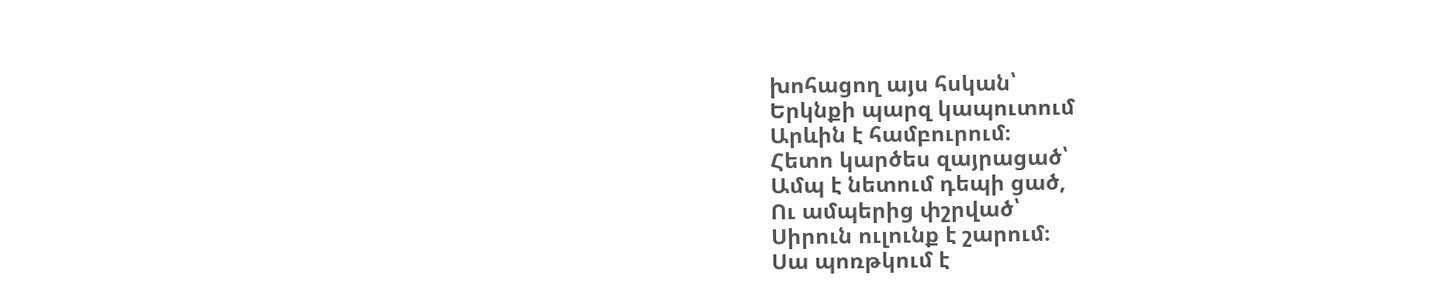խոհացող այս հսկան՝
Երկնքի պարզ կապուտում
Արևին է համբուրում։
Հետո կարծես զայրացած՝
Ամպ է նետում դեպի ցած,
Ու ամպերից փշրված՝
Սիրուն ուլունք է շարում։
Սա պոռթկում է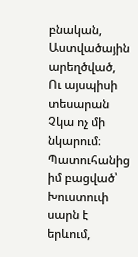բնական,
Աստվածային արեղծված,
Ու այսպիսի տեսարան
Չկա ոչ մի նկարում։
Պատուհանից իմ բացված՝
Խուստուփ սարն է երևում,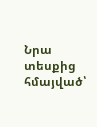Նրա տեսքից հմայված՝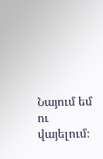Նայում եմ ու վայելում։